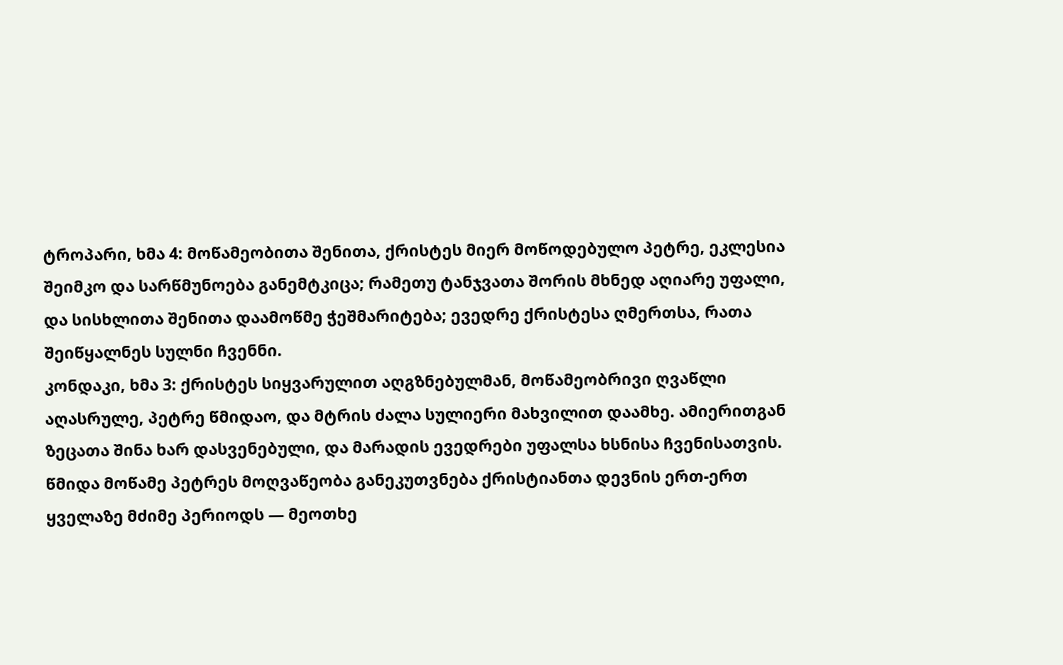ტროპარი, ხმა 4: მოწამეობითა შენითა, ქრისტეს მიერ მოწოდებულო პეტრე, ეკლესია შეიმკო და სარწმუნოება განემტკიცა; რამეთუ ტანჯვათა შორის მხნედ აღიარე უფალი, და სისხლითა შენითა დაამოწმე ჭეშმარიტება; ევედრე ქრისტესა ღმერთსა, რათა შეიწყალნეს სულნი ჩვენნი.
კონდაკი, ხმა 3: ქრისტეს სიყვარულით აღგზნებულმან, მოწამეობრივი ღვაწლი აღასრულე, პეტრე წმიდაო, და მტრის ძალა სულიერი მახვილით დაამხე. ამიერითგან ზეცათა შინა ხარ დასვენებული, და მარადის ევედრები უფალსა ხსნისა ჩვენისათვის.
წმიდა მოწამე პეტრეს მოღვაწეობა განეკუთვნება ქრისტიანთა დევნის ერთ-ერთ ყველაზე მძიმე პერიოდს — მეოთხე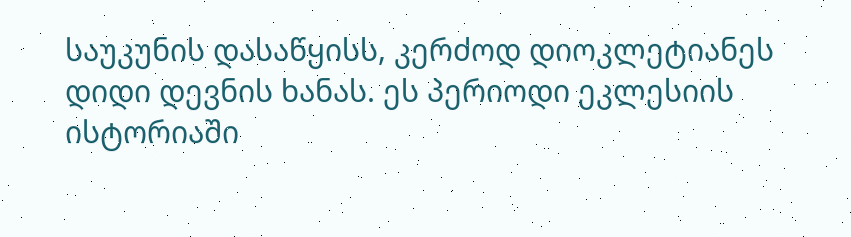საუკუნის დასაწყისს, კერძოდ დიოკლეტიანეს დიდი დევნის ხანას. ეს პერიოდი ეკლესიის ისტორიაში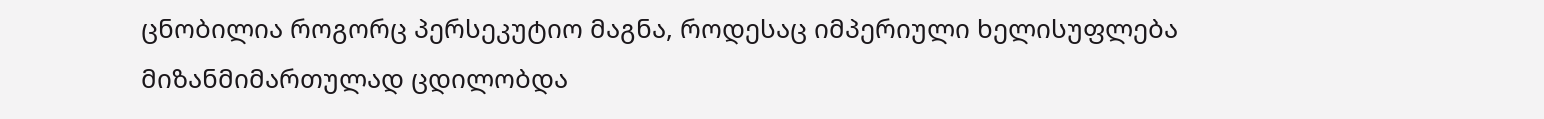ცნობილია როგორც პერსეკუტიო მაგნა, როდესაც იმპერიული ხელისუფლება მიზანმიმართულად ცდილობდა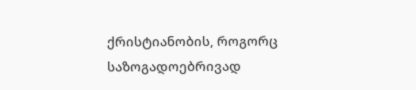ქრისტიანობის, როგორც საზოგადოებრივად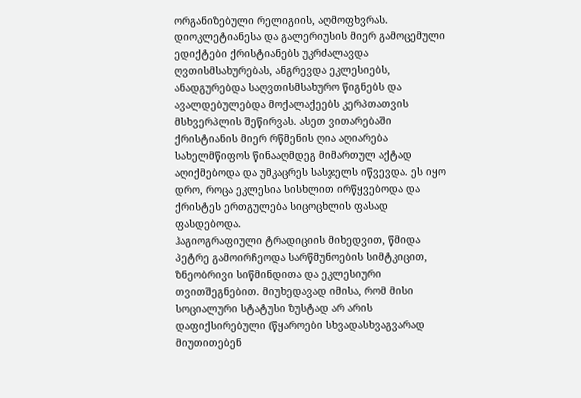ორგანიზებული რელიგიის, აღმოფხვრას.
დიოკლეტიანესა და გალერიუსის მიერ გამოცემული ედიქტები ქრისტიანებს უკრძალავდა ღვთისმსახურებას, ანგრევდა ეკლესიებს, ანადგურებდა საღვთისმსახურო წიგნებს და ავალდებულებდა მოქალაქეებს კერპთათვის მსხვერპლის შეწირვას. ასეთ ვითარებაში ქრისტიანის მიერ რწმენის ღია აღიარება სახელმწიფოს წინააღმდეგ მიმართულ აქტად აღიქმებოდა და უმკაცრეს სასჯელს იწვევდა. ეს იყო დრო, როცა ეკლესია სისხლით ირწყვებოდა და ქრისტეს ერთგულება სიცოცხლის ფასად ფასდებოდა.
ჰაგიოგრაფიული ტრადიციის მიხედვით, წმიდა პეტრე გამოირჩეოდა სარწმუნოების სიმტკიცით, ზნეობრივი სიწმინდითა და ეკლესიური თვითშეგნებით. მიუხედავად იმისა, რომ მისი სოციალური სტატუსი ზუსტად არ არის დაფიქსირებული (წყაროები სხვადასხვაგვარად მიუთითებენ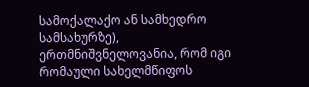სამოქალაქო ან სამხედრო სამსახურზე), ერთმნიშვნელოვანია, რომ იგი რომაული სახელმწიფოს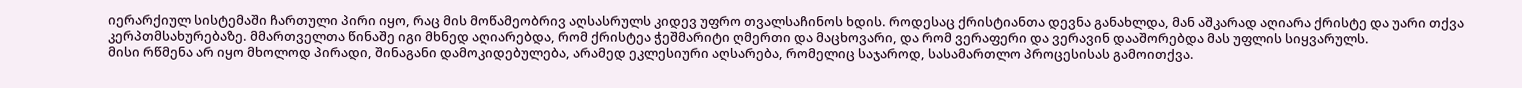იერარქიულ სისტემაში ჩართული პირი იყო, რაც მის მოწამეობრივ აღსასრულს კიდევ უფრო თვალსაჩინოს ხდის. როდესაც ქრისტიანთა დევნა განახლდა, მან აშკარად აღიარა ქრისტე და უარი თქვა კერპთმსახურებაზე. მმართველთა წინაშე იგი მხნედ აღიარებდა, რომ ქრისტეა ჭეშმარიტი ღმერთი და მაცხოვარი, და რომ ვერაფერი და ვერავინ დააშორებდა მას უფლის სიყვარულს.
მისი რწმენა არ იყო მხოლოდ პირადი, შინაგანი დამოკიდებულება, არამედ ეკლესიური აღსარება, რომელიც საჯაროდ, სასამართლო პროცესისას გამოითქვა.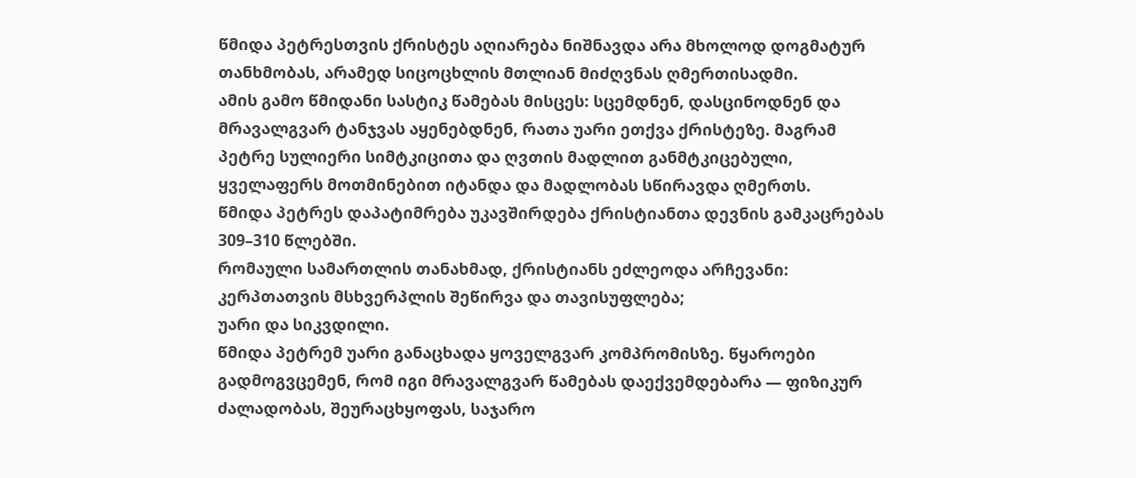წმიდა პეტრესთვის ქრისტეს აღიარება ნიშნავდა არა მხოლოდ დოგმატურ თანხმობას, არამედ სიცოცხლის მთლიან მიძღვნას ღმერთისადმი.
ამის გამო წმიდანი სასტიკ წამებას მისცეს: სცემდნენ, დასცინოდნენ და მრავალგვარ ტანჯვას აყენებდნენ, რათა უარი ეთქვა ქრისტეზე. მაგრამ პეტრე სულიერი სიმტკიცითა და ღვთის მადლით განმტკიცებული, ყველაფერს მოთმინებით იტანდა და მადლობას სწირავდა ღმერთს.
წმიდა პეტრეს დაპატიმრება უკავშირდება ქრისტიანთა დევნის გამკაცრებას 309–310 წლებში.
რომაული სამართლის თანახმად, ქრისტიანს ეძლეოდა არჩევანი:
კერპთათვის მსხვერპლის შეწირვა და თავისუფლება;
უარი და სიკვდილი.
წმიდა პეტრემ უარი განაცხადა ყოველგვარ კომპრომისზე. წყაროები გადმოგვცემენ, რომ იგი მრავალგვარ წამებას დაექვემდებარა — ფიზიკურ ძალადობას, შეურაცხყოფას, საჯარო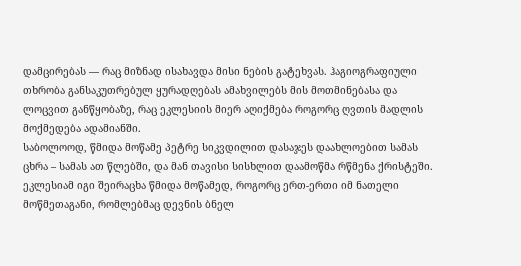დამცირებას — რაც მიზნად ისახავდა მისი ნების გატეხვას. ჰაგიოგრაფიული თხრობა განსაკუთრებულ ყურადღებას ამახვილებს მის მოთმინებასა და ლოცვით განწყობაზე, რაც ეკლესიის მიერ აღიქმება როგორც ღვთის მადლის მოქმედება ადამიანში.
საბოლოოდ, წმიდა მოწამე პეტრე სიკვდილით დასაჯეს დაახლოებით სამას ცხრა – სამას ათ წლებში, და მან თავისი სისხლით დაამოწმა რწმენა ქრისტეში. ეკლესიამ იგი შეირაცხა წმიდა მოწამედ, როგორც ერთ-ერთი იმ ნათელი მოწმეთაგანი, რომლებმაც დევნის ბნელ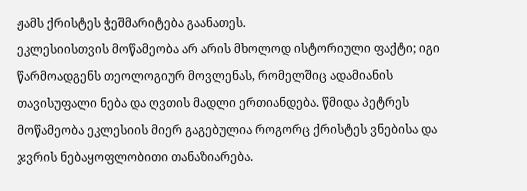ჟამს ქრისტეს ჭეშმარიტება გაანათეს.
ეკლესიისთვის მოწამეობა არ არის მხოლოდ ისტორიული ფაქტი; იგი წარმოადგენს თეოლოგიურ მოვლენას, რომელშიც ადამიანის თავისუფალი ნება და ღვთის მადლი ერთიანდება. წმიდა პეტრეს მოწამეობა ეკლესიის მიერ გაგებულია როგორც ქრისტეს ვნებისა და ჯვრის ნებაყოფლობითი თანაზიარება.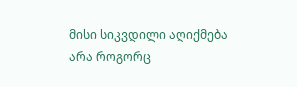მისი სიკვდილი აღიქმება არა როგორც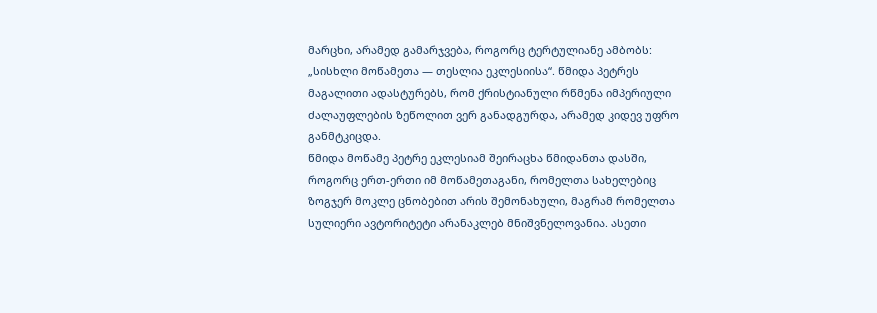მარცხი, არამედ გამარჯვება, როგორც ტერტულიანე ამბობს: „სისხლი მოწამეთა — თესლია ეკლესიისა“. წმიდა პეტრეს მაგალითი ადასტურებს, რომ ქრისტიანული რწმენა იმპერიული ძალაუფლების ზეწოლით ვერ განადგურდა, არამედ კიდევ უფრო განმტკიცდა.
წმიდა მოწამე პეტრე ეკლესიამ შეირაცხა წმიდანთა დასში, როგორც ერთ-ერთი იმ მოწამეთაგანი, რომელთა სახელებიც ზოგჯერ მოკლე ცნობებით არის შემონახული, მაგრამ რომელთა სულიერი ავტორიტეტი არანაკლებ მნიშვნელოვანია. ასეთი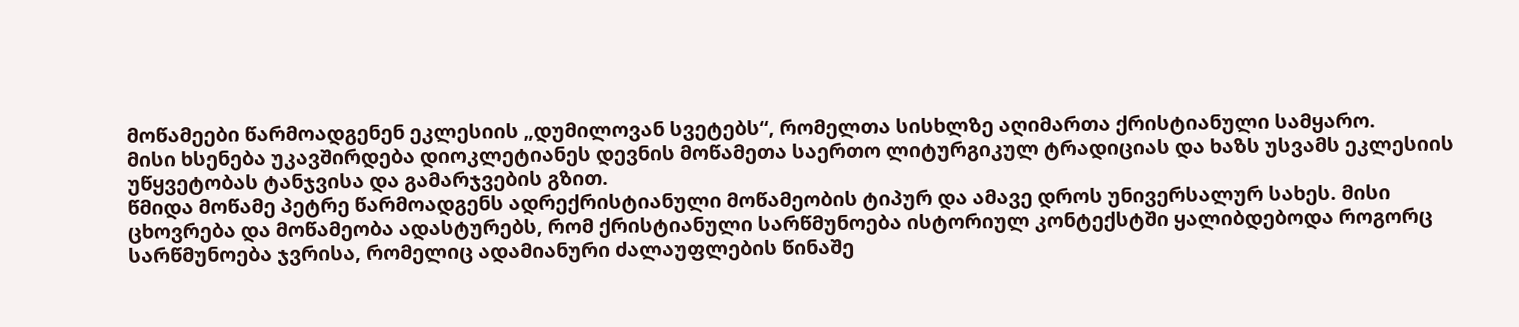მოწამეები წარმოადგენენ ეკლესიის „დუმილოვან სვეტებს“, რომელთა სისხლზე აღიმართა ქრისტიანული სამყარო.
მისი ხსენება უკავშირდება დიოკლეტიანეს დევნის მოწამეთა საერთო ლიტურგიკულ ტრადიციას და ხაზს უსვამს ეკლესიის უწყვეტობას ტანჯვისა და გამარჯვების გზით.
წმიდა მოწამე პეტრე წარმოადგენს ადრექრისტიანული მოწამეობის ტიპურ და ამავე დროს უნივერსალურ სახეს. მისი ცხოვრება და მოწამეობა ადასტურებს, რომ ქრისტიანული სარწმუნოება ისტორიულ კონტექსტში ყალიბდებოდა როგორც სარწმუნოება ჯვრისა, რომელიც ადამიანური ძალაუფლების წინაშე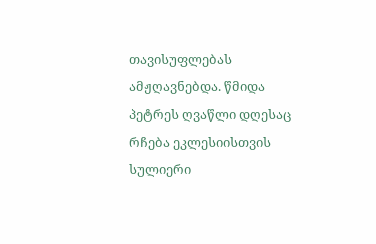თავისუფლებას ამჟღავნებდა. წმიდა პეტრეს ღვაწლი დღესაც რჩება ეკლესიისთვის სულიერი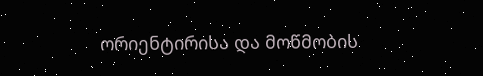ორიენტირისა და მოწმობის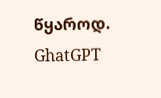წყაროდ.
GhatGPT